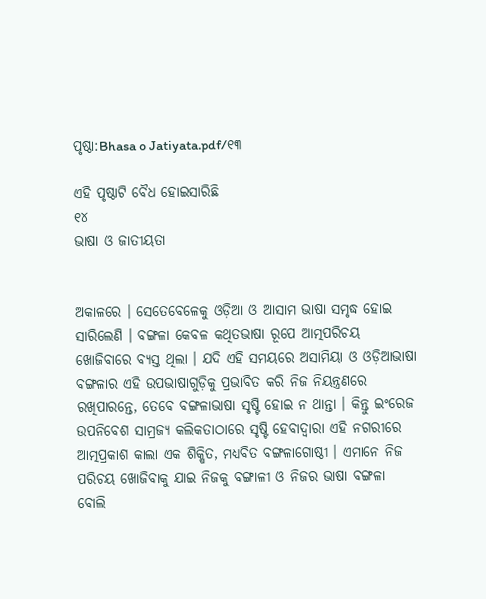ପୃଷ୍ଠା:Bhasa o Jatiyata.pdf/୧୩

ଏହି ପୃଷ୍ଠାଟି ବୈଧ ହୋଇସାରିଛି
୧୪
ଭାଷା ଓ ଜାତୀୟତା


ଅକାଳରେ । ସେତେବେଳେକୁ ଓଡ଼ିଆ ଓ ଆସାମ ଭାଷା ସମୃଦ୍ଧ ହୋଇ ସାରିଲେଣି । ବଙ୍ଗଳା କେବଳ କଥିତଭାଷା ରୂପେ ଆତ୍ମପରିଚୟ ଖୋଜିବାରେ ବ୍ୟସ୍ତ ଥିଲା । ଯଦି ଏହି ସମୟରେ ଅସାମିୟା ଓ ଓଡ଼ିଆଭାଷା ବଙ୍ଗଳାର ଏହି ଉପଭାଷାଗୁଡ଼ିକୁ ପ୍ରଭାବିତ କରି ନିଜ ନିୟନ୍ତ୍ରଣରେ ରଖିପାରନ୍ତେ, ତେବେ ବଙ୍ଗଳାଭାଷା ସୃଷ୍ଟି ହୋଇ ନ ଥାନ୍ତା । କିନ୍ତୁ ଇଂରେଜ ଉପନିବେଶ ସାମ୍ରଜ୍ୟ କଲିକତାଠାରେ ସୃଷ୍ଟି ହେବାଦ୍ୱାରା ଏହି ନଗରୀରେ ଆତ୍ମପ୍ରକାଶ କାଲା ଏକ ଶିକ୍ଷିତ, ମଧ୍ୟବିତ ବଙ୍ଗଳାଗୋଷ୍ଠୀ । ଏମାନେ ନିଜ ପରିଚୟ ଖୋଜିବାକୁ ଯାଇ ନିଜକୁ ବଙ୍ଗାଳୀ ଓ ନିଜର ଭାଷା ବଙ୍ଗଳା ବୋଲି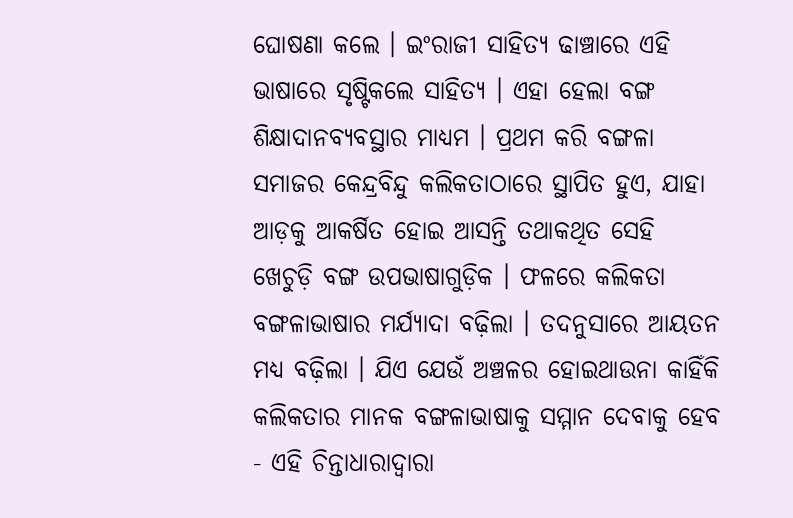ଘୋଷଣା କଲେ । ଇଂରାଜୀ ସାହିତ୍ୟ ଢାଞ୍ଚାରେ ଏହି ଭାଷାରେ ସୃଷ୍ଟିକଲେ ସାହିତ୍ୟ । ଏହା ହେଲା ବଙ୍ଗ ଶିକ୍ଷାଦାନବ୍ୟବସ୍ଥାର ମାଧ୍ୟମ । ପ୍ରଥମ କରି ବଙ୍ଗଳା ସମାଜର କେନ୍ଦ୍ରବିନ୍ଦୁ କଲିକତାଠାରେ ସ୍ଥାପିତ ହୁଏ, ଯାହା ଆଡ଼କୁ ଆକର୍ଷିତ ହୋଇ ଆସନ୍ତି ତଥାକଥିତ ସେହି ଖେଚୁଡ଼ି ବଙ୍ଗ ଉପଭାଷାଗୁଡ଼ିକ । ଫଳରେ କଲିକତା ବଙ୍ଗଳାଭାଷାର ମର୍ଯ୍ୟାଦା ବଢ଼ିଲା । ତଦନୁସାରେ ଆୟତନ ମଧ୍ୟ ବଢ଼ିଲା । ଯିଏ ଯେଉଁ ଅଞ୍ଚଳର ହୋଇଥାଉନା କାହିଁକି କଲିକତାର ମାନକ ବଙ୍ଗଳାଭାଷାକୁ ସମ୍ମାନ ଦେବାକୁ ହେବ - ଏହି ଚିନ୍ତାଧାରାଦ୍ୱାରା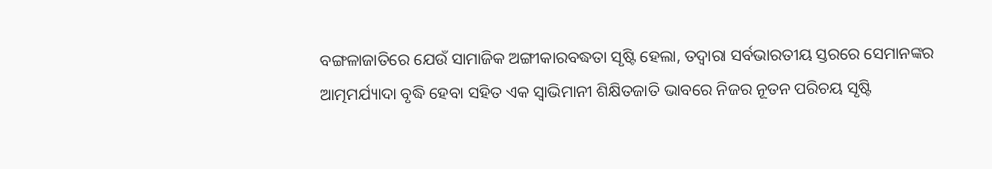ବଙ୍ଗଳାଜାତିରେ ଯେଉଁ ସାମାଜିକ ଅଙ୍ଗୀକାରବଦ୍ଧତା ସୃଷ୍ଟି ହେଲା, ତଦ୍ୱାରା ସର୍ବଭାରତୀୟ ସ୍ତରରେ ସେମାନଙ୍କର ଆତ୍ମମର୍ଯ୍ୟାଦା ବୃଦ୍ଧି ହେବା ସହିତ ଏକ ସ୍ୱାଭିମାନୀ ଶିକ୍ଷିତଜାତି ଭାବରେ ନିଜର ନୂତନ ପରିଚୟ ସୃଷ୍ଟି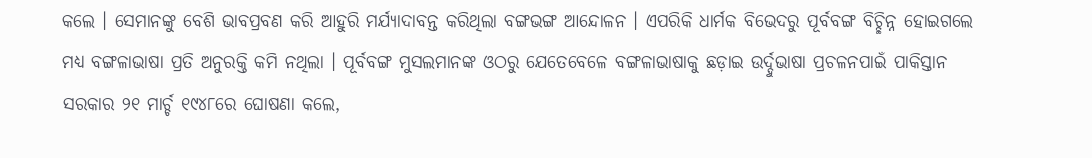କଲେ । ସେମାନଙ୍କୁ ବେଶି ଭାବପ୍ରବଣ କରି ଆହୁରି ମର୍ଯ୍ୟାଦାବନ୍ତ କରିଥିଲା ବଙ୍ଗଭଙ୍ଗ ଆନ୍ଦୋଳନ । ଏପରିକି ଧାର୍ମକ ବିଭେଦରୁ ପୂର୍ବବଙ୍ଗ ବିଚ୍ଛିନ୍ନ ହୋଇଗଲେ ମଧ୍ୟ ବଙ୍ଗଳାଭାଷା ପ୍ରତି ଅନୁରକ୍ତି କମି ନଥିଲା । ପୂର୍ବବଙ୍ଗ ମୁସଲମାନଙ୍କ ଓଠରୁ ଯେତେବେଳେ ବଙ୍ଗଳାଭାଷାକୁ ଛଡ଼ାଇ ଉର୍ଦ୍ଦୁଭାଷା ପ୍ରଚଳନପାଇଁ ପାକିସ୍ତାନ ସରକାର ୨୧ ମାର୍ଚ୍ଚ ୧୯୪୮ରେ ଘୋଷଣା କଲେ,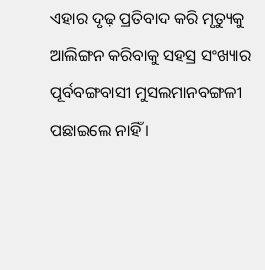ଏହାର ଦୃଢ଼ ପ୍ରତିବାଦ କରି ମୃତ୍ୟୁକୁ ଆଲିଙ୍ଗନ କରିବାକୁ ସହସ୍ର ସଂଖ୍ୟାର ପୂର୍ବବଙ୍ଗବାସୀ ମୁସଲମାନବଙ୍ଗଳୀ ପଛାଇଲେ ନାହିଁ ।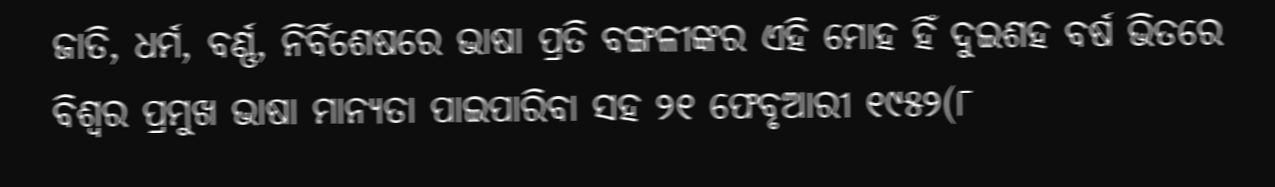ଜାତି, ଧର୍ମ, ବର୍ଣ୍ଣ, ନିର୍ବିଶେଷରେ ଭାଷା ପ୍ରତି ବଙ୍ଗଳୀଙ୍କର ଏହି ମୋହ ହିଁ ଦୁଇଶହ ବର୍ଷ ଭିତରେ ବିଶ୍ୱର ପ୍ରମୁଖ ଭାଷା ମାନ୍ୟତା ପାଇପାରିବା ସହ ୨୧ ଫେବୃଆରୀ ୧୯୫୨(୮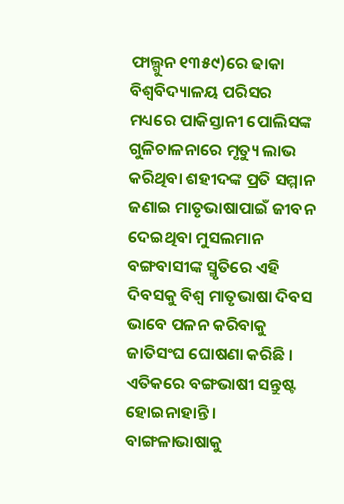ଫାଲ୍ଗୁନ ୧୩୫୯)ରେ ଢାକା ବିଶ୍ୱବିଦ୍ୟାଳୟ ପରିସର ମଧ୍ୟରେ ପାକିସ୍ତାନୀ ପୋଲିସଙ୍କ ଗୁଳିଚାଳନାରେ ମୃତ୍ୟୁ ଲାଭ କରିଥିବା ଶହୀଦଙ୍କ ପ୍ରତି ସମ୍ମାନ ଜଣାଇ ମାତୃଭାଷାପାଇଁ ଜୀବନ ଦେଇଥିବା ମୁସଲମାନ ବଙ୍ଗବାସୀଙ୍କ ସ୍ମୃତିରେ ଏହି ଦିବସକୁ ବିଶ୍ୱ ମାତୃଭାଷା ଦିବସ ଭାବେ ପଳନ କରିବାକୁ ଜାତିସଂଘ ଘୋଷଣା କରିଛି । ଏତିକରେ ବଙ୍ଗଭାଷୀ ସନ୍ତୁଷ୍ଟ ହୋଇନାହାନ୍ତି । ବାଙ୍ଗଳାଭାଷାକୁ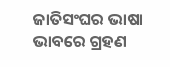ଜାତିସଂଘର ଭାଷା ଭାବରେ ଗ୍ରହଣ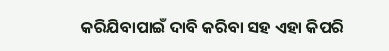କରିଯିବାପାଇଁ ଦାବି କରିବା ସହ ଏହା କିପରି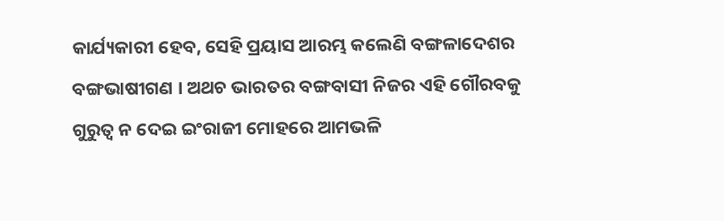କାର୍ଯ୍ୟକାରୀ ହେବ, ସେହି ପ୍ରୟାସ ଆରମ୍ଭ କଲେଣି ବଙ୍ଗଳାଦେଶର ବଙ୍ଗଭାଷୀଗଣ । ଅଥଚ ଭାରତର ବଙ୍ଗବାସୀ ନିଜର ଏହି ଗୌରବକୁ ଗୁରୁତ୍ୱ ନ ଦେଇ ଇଂରାଜୀ ମୋହରେ ଆମଭଳି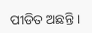ପୀଡିତ ଅଛନ୍ତି ।